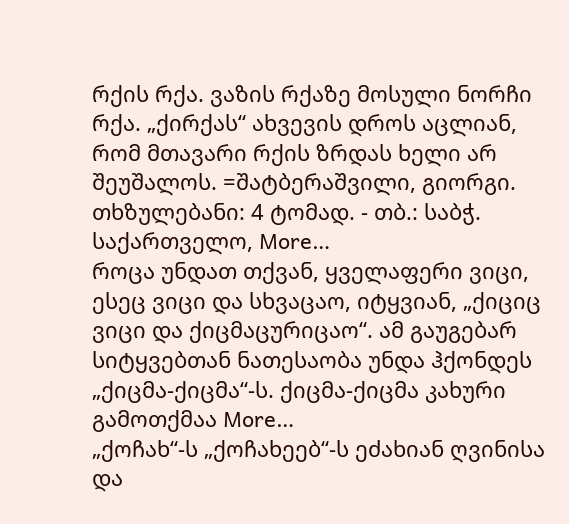რქის რქა. ვაზის რქაზე მოსული ნორჩი რქა. „ქირქას“ ახვევის დროს აცლიან, რომ მთავარი რქის ზრდას ხელი არ შეუშალოს. =შატბერაშვილი, გიორგი. თხზულებანი: 4 ტომად. - თბ.: საბჭ. საქართველო, More…
როცა უნდათ თქვან, ყველაფერი ვიცი, ესეც ვიცი და სხვაცაო, იტყვიან, „ქიციც ვიცი და ქიცმაცურიცაო“. ამ გაუგებარ სიტყვებთან ნათესაობა უნდა ჰქონდეს „ქიცმა-ქიცმა“-ს. ქიცმა-ქიცმა კახური გამოთქმაა More…
„ქოჩახ“-ს „ქოჩახეებ“-ს ეძახიან ღვინისა და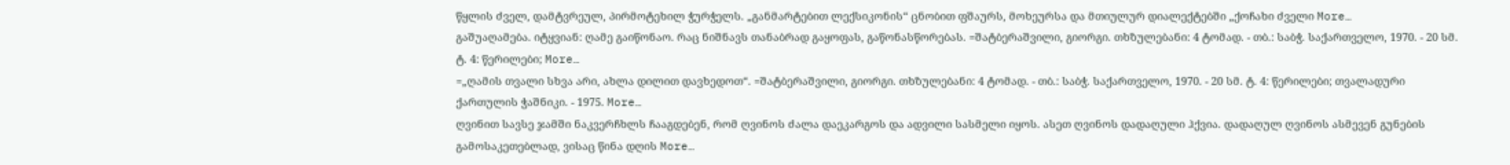წყლის ძველ, დამტვრეულ, პირმოტეხილ ჭურჭელს. „განმარტებით ლექსიკონის“ ცნობით ფშაურს, მოხეურსა და მთიულურ დიალექტებში „ქოჩახი ძველი More…
გაშუაღამება. იტყვიან: ღამე გაიწონაო. რაც ნიშნავს თანაბრად გაყოფას, გაწონასწორებას. =შატბერაშვილი, გიორგი. თხზულებანი: 4 ტომად. - თბ.: საბჭ. საქართველო, 1970. - 20 სმ. ტ. 4: წერილები; More…
=„ღამის თვალი სხვა არი, ახლა დილით დავხედოთ“. =შატბერაშვილი, გიორგი. თხზულებანი: 4 ტომად. - თბ.: საბჭ. საქართველო, 1970. - 20 სმ. ტ. 4: წერილები; თვალადური ქართულის ჭაშნიკი. - 1975. More…
ღვინით სავსე ჯამში ნაკვერჩხლს ჩააგდებენ, რომ ღვინოს ძალა დაეკარგოს და ადვილი სასმელი იყოს. ასეთ ღვინოს დადაღული ჰქვია. დადაღულ ღვინოს ასმევენ გუნების გამოსაკეთებლად, ვისაც წინა დღის More…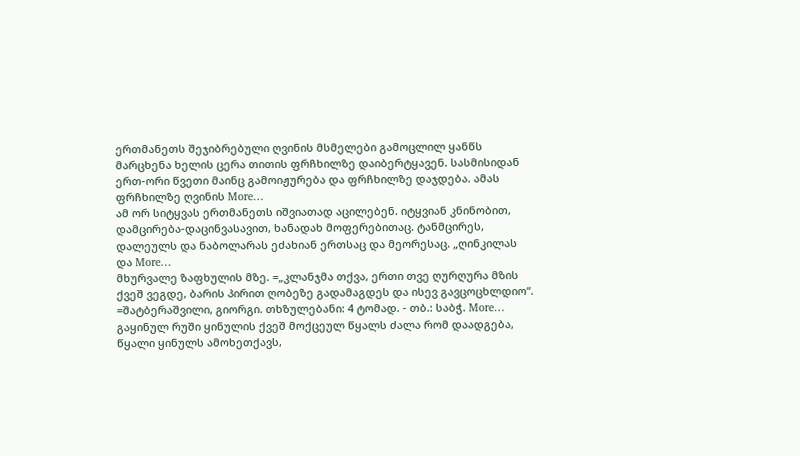ერთმანეთს შეჯიბრებული ღვინის მსმელები გამოცლილ ყანწს მარცხენა ხელის ცერა თითის ფრჩხილზე დაიბერტყავენ. სასმისიდან ერთ-ორი წვეთი მაინც გამოიჟურება და ფრჩხილზე დაჯდება. ამას ფრჩხილზე ღვინის More…
ამ ორ სიტყვას ერთმანეთს იშვიათად აცილებენ. იტყვიან კნინობით, დამცირება-დაცინვასავით, ხანადახ მოფერებითაც. ტანმცირეს, დალეულს და ნაბოლარას ეძახიან ერთსაც და მეორესაც. „ღინკილას და More…
მხურვალე ზაფხულის მზე. =„კლანჯმა თქვა, ერთი თვე ღურღურა მზის ქვეშ ვეგდე, ბარის პირით ღობეზე გადამაგდეს და ისევ გავცოცხლდიო“. =შატბერაშვილი, გიორგი. თხზულებანი: 4 ტომად. - თბ.: საბჭ. More…
გაყინულ რუში ყინულის ქვეშ მოქცეულ წყალს ძალა რომ დაადგება, წყალი ყინულს ამოხეთქავს,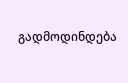გადმოდინდება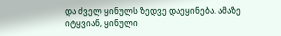და ძველ ყინულს ზედვე დაეყინება. ამაზე იტყვიან, ყინული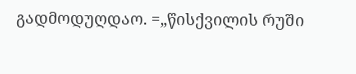გადმოდუღდაო. =„წისქვილის რუში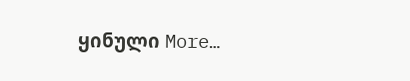ყინული More…